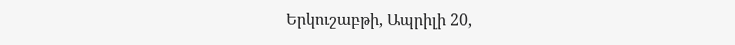Երկուշաբթի, Ապրիլի 20,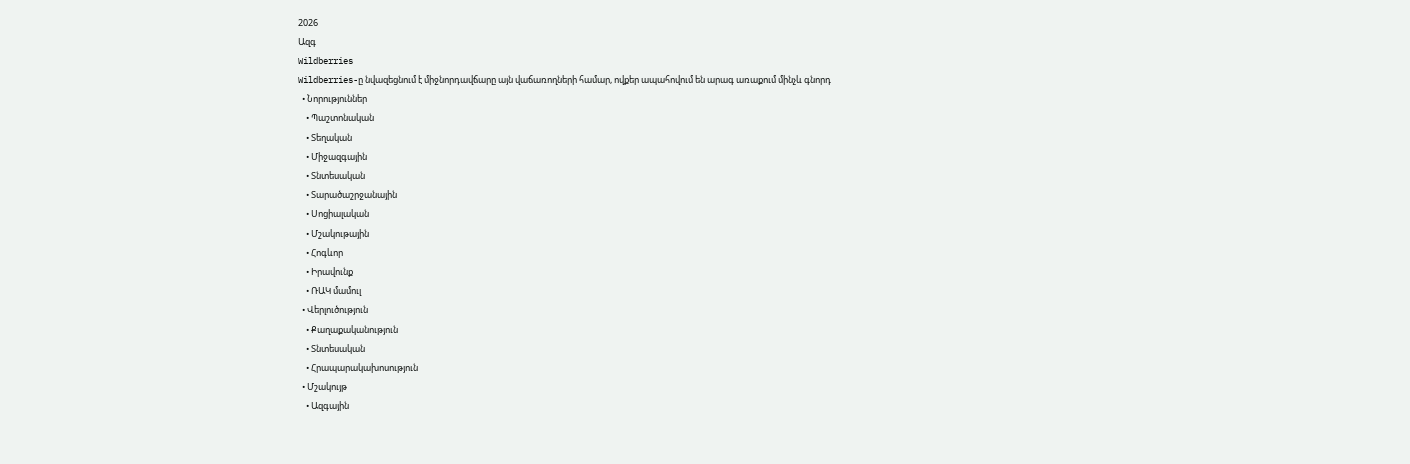2026
Ազգ
Wildberries
Wildberries-ը նվազեցնում է միջնորդավճարը այն վաճառողների համար, ովքեր ապահովում են արագ առաքում մինչև գնորդ
  • Նորություններ
    • Պաշտոնական
    • Տեղական
    • Միջազգային
    • Տնտեսական
    • Տարածաշրջանային
    • Սոցիալական
    • Մշակութային
    • Հոգևոր
    • Իրավունք
    • ՌԱԿ մամուլ
  • Վերլուծություն
    • Քաղաքականություն
    • Տնտեսական
    • Հրապարակախոսություն
  • Մշակույթ
    • Ազգային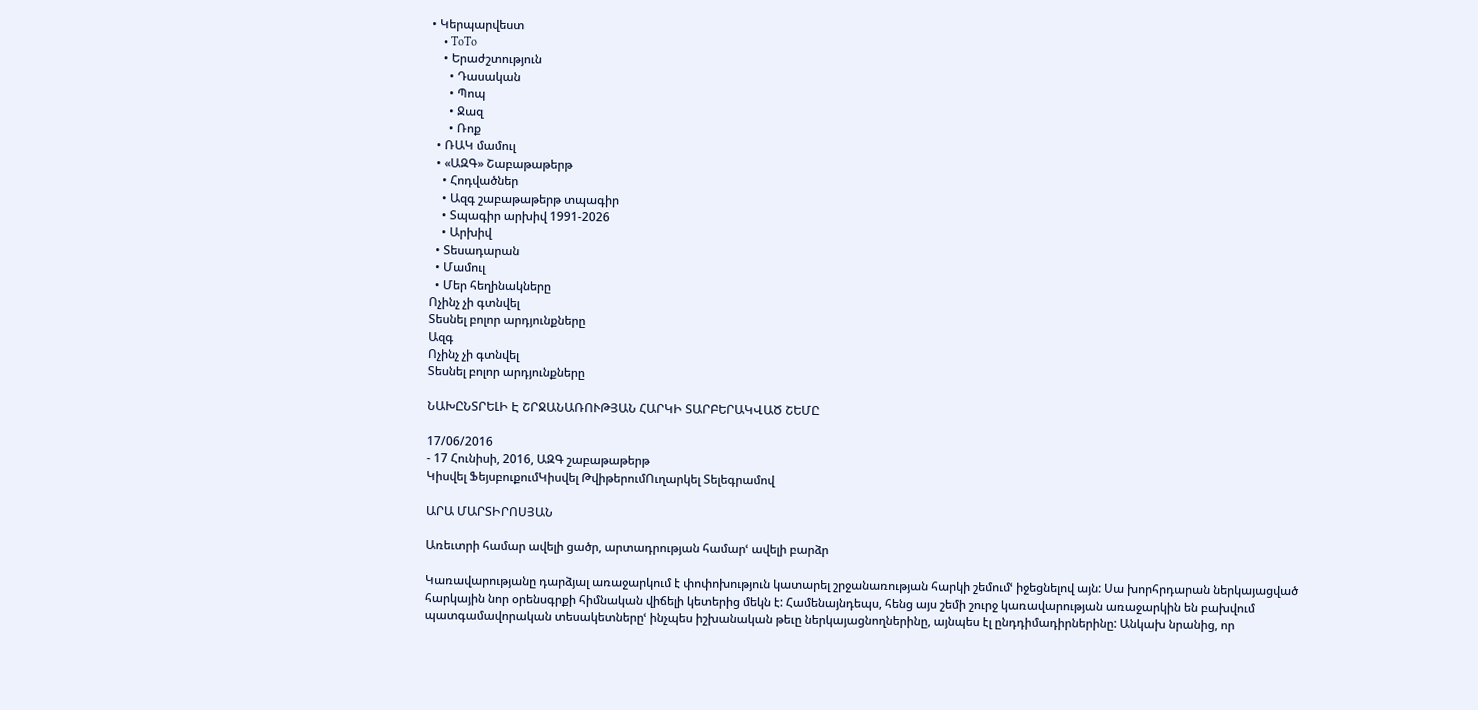• Կերպարվեստ
    • ToTo
    • Երաժշտություն
      • Դասական
      • Պոպ
      • Ջազ
      • Ռոք
  • ՌԱԿ մամուլ
  • «ԱԶԳ» Շաբաթաթերթ
    • Հոդվածներ
    • Ազգ շաբաթաթերթ տպագիր
    • Տպագիր արխիվ 1991-2026
    • Արխիվ
  • Տեսադարան
  • Մամուլ
  • Մեր հեղինակները
Ոչինչ չի գտնվել
Տեսնել բոլոր արդյունքները
Ազգ
Ոչինչ չի գտնվել
Տեսնել բոլոր արդյունքները

ՆԱԽԸՆՏՐԵԼԻ Է ՇՐՋԱՆԱՌՈՒԹՅԱՆ ՀԱՐԿԻ ՏԱՐԲԵՐԱԿՎԱԾ ՇԵՄԸ

17/06/2016
- 17 Հունիսի, 2016, ԱԶԳ շաբաթաթերթ
Կիսվել ՖեյսբուքումԿիսվել ԹվիթերումՈւղարկել Տելեգրամով

ԱՐԱ ՄԱՐՏԻՐՈՍՅԱՆ

Առեւտրի համար ավելի ցածր, արտադրության համարՙ ավելի բարձր

Կառավարությանը դարձյալ առաջարկում է փոփոխություն կատարել շրջանառության հարկի շեմումՙ իջեցնելով այն: Սա խորհրդարան ներկայացված հարկային նոր օրենսգրքի հիմնական վիճելի կետերից մեկն է: Համենայնդեպս, հենց այս շեմի շուրջ կառավարության առաջարկին են բախվում պատգամավորական տեսակետներըՙ ինչպես իշխանական թեւը ներկայացնողներինը, այնպես էլ ընդդիմադիրներինը: Անկախ նրանից, որ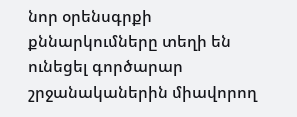նոր օրենսգրքի քննարկումները տեղի են ունեցել գործարար շրջանականերին միավորող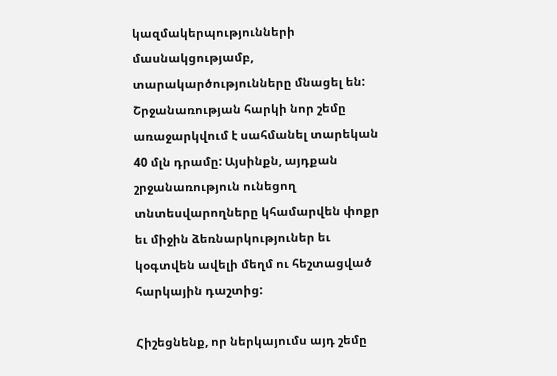կազմակերպությունների մասնակցությամբ, տարակարծությունները մնացել են: Շրջանառության հարկի նոր շեմը առաջարկվում է սահմանել տարեկան 40 մլն դրամը: Այսինքն, այդքան շրջանառություն ունեցող տնտեսվարողները կհամարվեն փոքր եւ միջին ձեռնարկություներ եւ կօգտվեն ավելի մեղմ ու հեշտացված հարկային դաշտից:

Հիշեցնենք, որ ներկայումս այդ շեմը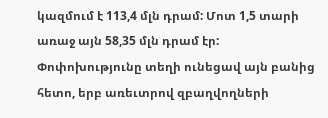կազմում է 113,4 մլն դրամ: Մոտ 1,5 տարի առաջ այն 58,35 մլն դրամ էր: Փոփոխությունը տեղի ունեցավ այն բանից հետո, երբ առեւտրով զբաղվողների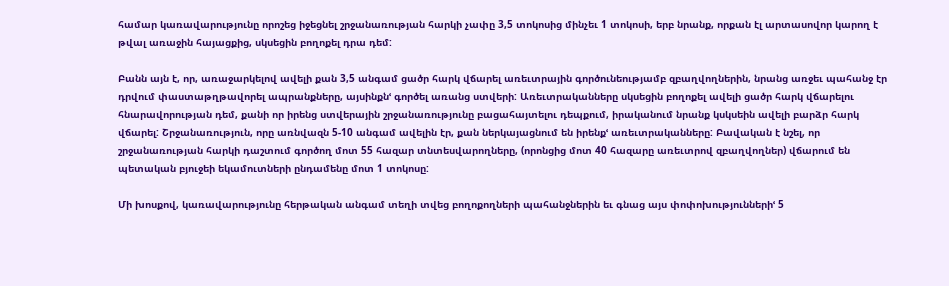համար կառավարությունը որոշեց իջեցնել շրջանառության հարկի չափը 3,5 տոկոսից մինչեւ 1 տոկոսի, երբ նրանք, որքան էլ արտասովոր կարող է թվալ առաջին հայացքից, սկսեցին բողոքել դրա դեմ:

Բանն այն է, որ, առաջարկելով ավելի քան 3,5 անգամ ցածր հարկ վճարել առեւտրային գործունեությամբ զբաղվողներին, նրանց առջեւ պահանջ էր դրվում փաստաթղթավորել ապրանքները, այսինքնՙ գործել առանց ստվերի: Առեւտրականները սկսեցին բողոքել ավելի ցածր հարկ վճարելու հնարավորության դեմ, քանի որ իրենց ստվերային շրջանառությունը բացահայտելու դեպքում, իրականում նրանք կսկսեին ավելի բարձր հարկ վճարել: Շրջանառություն, որը առնվազն 5-10 անգամ ավելին էր, քան ներկայացնում են իրենքՙ առեւտրականները: Բավական է նշել, որ շրջանառության հարկի դաշտում գործող մոտ 55 հազար տնտեսվարողները, (որոնցից մոտ 40 հազարը առեւտրով զբաղվողներ) վճարում են պետական բյուջեի եկամուտների ընդամենը մոտ 1 տոկոսը:

Մի խոսքով, կառավարությունը հերթական անգամ տեղի տվեց բողոքողների պահանջներին եւ գնաց այս փոփոխություններիՙ 5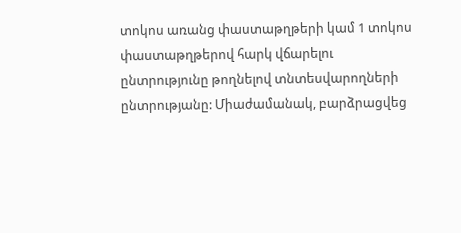տոկոս առանց փաստաթղթերի կամ 1 տոկոս փաստաթղթերով հարկ վճարելու ընտրությունը թողնելով տնտեսվարողների ընտրությանը: Միաժամանակ, բարձրացվեց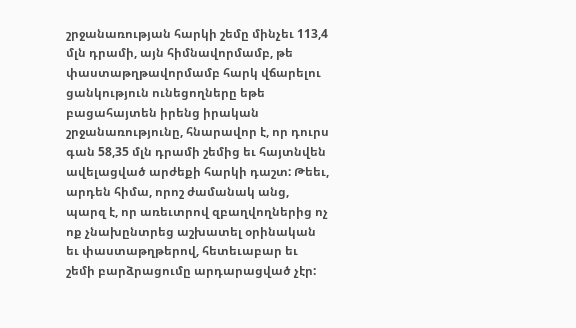շրջանառության հարկի շեմը մինչեւ 113,4 մլն դրամի, այն հիմնավորմամբ, թե փաստաթղթավորմամբ հարկ վճարելու ցանկություն ունեցողները եթե բացահայտեն իրենց իրական շրջանառությունը, հնարավոր է, որ դուրս գան 58,35 մլն դրամի շեմից եւ հայտնվեն ավելացված արժեքի հարկի դաշտ: Թեեւ, արդեն հիմա, որոշ ժամանակ անց, պարզ է, որ առեւտրով զբաղվողներից ոչ ոք չնախընտրեց աշխատել օրինական եւ փաստաթղթերով, հետեւաբար եւ շեմի բարձրացումը արդարացված չէր: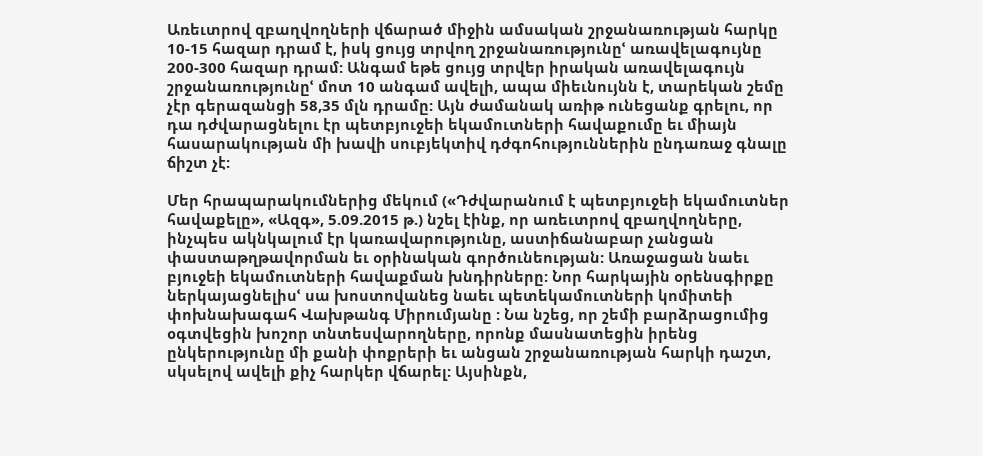Առեւտրով զբաղվողների վճարած միջին ամսական շրջանառության հարկը 10-15 հազար դրամ է, իսկ ցույց տրվող շրջանառությունըՙ առավելագույնը 200-300 հազար դրամ: Անգամ եթե ցույց տրվեր իրական առավելագույն շրջանառությունըՙ մոտ 10 անգամ ավելի, ապա միեւնույնն է, տարեկան շեմը չէր գերազանցի 58,35 մլն դրամը: Այն ժամանակ առիթ ունեցանք գրելու, որ դա դժվարացնելու էր պետբյուջեի եկամուտների հավաքումը եւ միայն հասարակության մի խավի սուբյեկտիվ դժգոհություններին ընդառաջ գնալը ճիշտ չէ:

Մեր հրապարակումներից մեկում («Դժվարանում է պետբյուջեի եկամուտներ հավաքելը», «Ազգ», 5.09.2015 թ.) նշել էինք, որ առեւտրով զբաղվողները, ինչպես ակնկալում էր կառավարությունը, աստիճանաբար չանցան փաստաթղթավորման եւ օրինական գործունեության: Առաջացան նաեւ բյուջեի եկամուտների հավաքման խնդիրները: Նոր հարկային օրենսգիրքը ներկայացնելիսՙ սա խոստովանեց նաեւ պետեկամուտների կոմիտեի փոխնախագահ Վախթանգ Միրումյանը : Նա նշեց, որ շեմի բարձրացումից օգտվեցին խոշոր տնտեսվարողները, որոնք մասնատեցին իրենց ընկերությունը մի քանի փոքրերի եւ անցան շրջանառության հարկի դաշտ, սկսելով ավելի քիչ հարկեր վճարել: Այսինքն,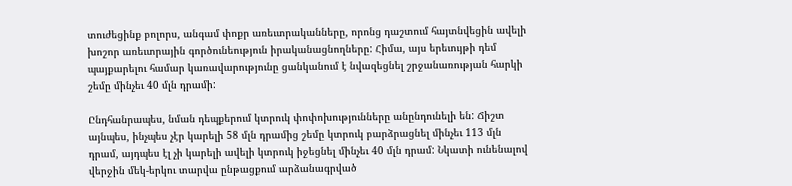տուժեցինք բոլորս, անգամ փոքր առեւտրականները, որոնց դաշտում հայտնվեցին ավելի խոշոր առեւտրային գործունեություն իրականացնողները: Հիմա, այս երեւույթի դեմ պայքարելու համար կառավարությունը ցանկանում է նվազեցնել շրջանառության հարկի շեմը մինչեւ 40 մլն դրամի:

Ընդհանրապես, նման դեպքերում կտրուկ փոփոխությունները անընդունելի են: Ճիշտ այնպես, ինչպես չէր կարելի 58 մլն դրամից շեմը կտրուկ բարձրացնել մինչեւ 113 մլն դրամ, այդպես էլ չի կարելի ավելի կտրուկ իջեցնել մինչեւ 40 մլն դրամ: Նկատի ունենալով վերջին մեկ-երկու տարվա ընթացքում արձանագրված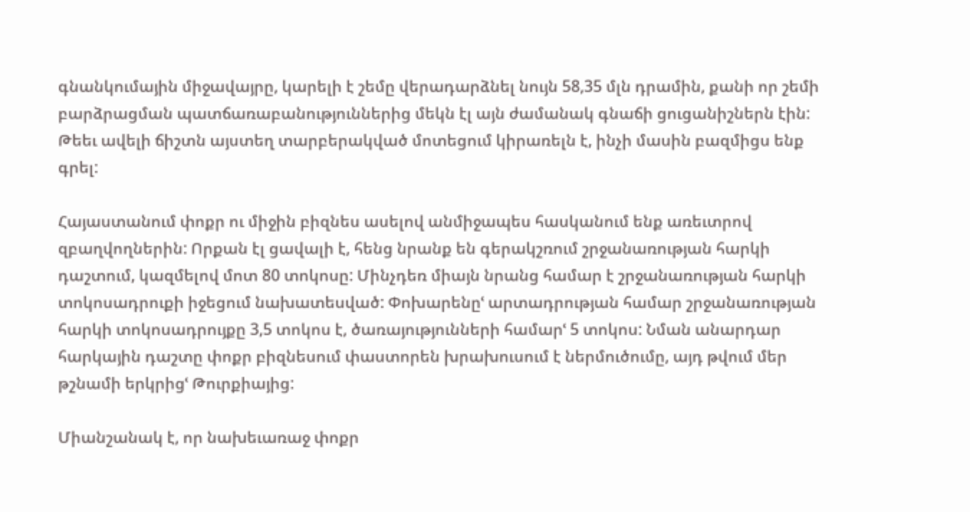գնանկումային միջավայրը, կարելի է շեմը վերադարձնել նույն 58,35 մլն դրամին, քանի որ շեմի բարձրացման պատճառաբանություններից մեկն էլ այն ժամանակ գնաճի ցուցանիշներն էին: Թեեւ ավելի ճիշտն այստեղ տարբերակված մոտեցում կիրառելն է, ինչի մասին բազմիցս ենք գրել:

Հայաստանում փոքր ու միջին բիզնես ասելով անմիջապես հասկանում ենք առեւտրով զբաղվողներին: Որքան էլ ցավալի է, հենց նրանք են գերակշռում շրջանառության հարկի դաշտում, կազմելով մոտ 80 տոկոսը: Մինչդեռ միայն նրանց համար է շրջանառության հարկի տոկոսադրուքի իջեցում նախատեսված: Փոխարենըՙ արտադրության համար շրջանառության հարկի տոկոսադրույքը 3,5 տոկոս է, ծառայությունների համարՙ 5 տոկոս: Նման անարդար հարկային դաշտը փոքր բիզնեսում փաստորեն խրախուսում է ներմուծումը, այդ թվում մեր թշնամի երկրիցՙ Թուրքիայից:

Միանշանակ է, որ նախեւառաջ փոքր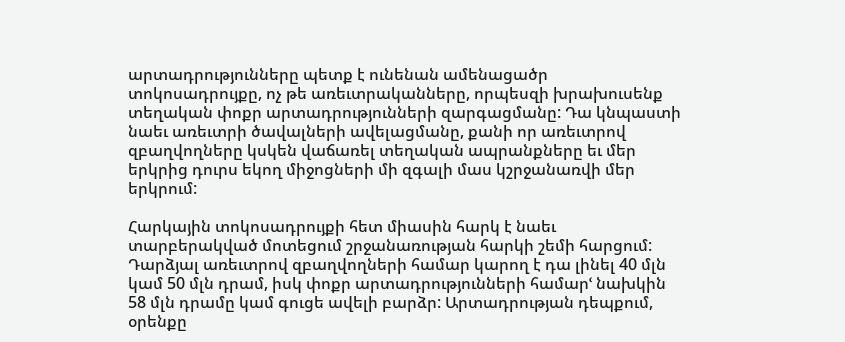արտադրությունները պետք է ունենան ամենացածր տոկոսադրույքը, ոչ թե առեւտրականները, որպեսզի խրախուսենք տեղական փոքր արտադրությունների զարգացմանը: Դա կնպաստի նաեւ առեւտրի ծավալների ավելացմանը, քանի որ առեւտրով զբաղվողները կսկեն վաճառել տեղական ապրանքները եւ մեր երկրից դուրս եկող միջոցների մի զգալի մաս կշրջանառվի մեր երկրում:

Հարկային տոկոսադրույքի հետ միասին հարկ է նաեւ տարբերակված մոտեցում շրջանառության հարկի շեմի հարցում: Դարձյալ առեւտրով զբաղվողների համար կարող է դա լինել 40 մլն կամ 50 մլն դրամ, իսկ փոքր արտադրությունների համարՙ նախկին 58 մլն դրամը կամ գուցե ավելի բարձր: Արտադրության դեպքում, օրենքը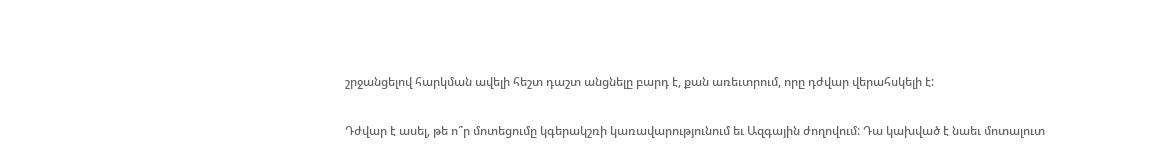շրջանցելով հարկման ավելի հեշտ դաշտ անցնելը բարդ է, քան առեւտրում, որը դժվար վերահսկելի է:

Դժվար է ասել, թե ո՞ր մոտեցումը կգերակշռի կառավարությունում եւ Ազգային ժողովում: Դա կախված է նաեւ մոտալուտ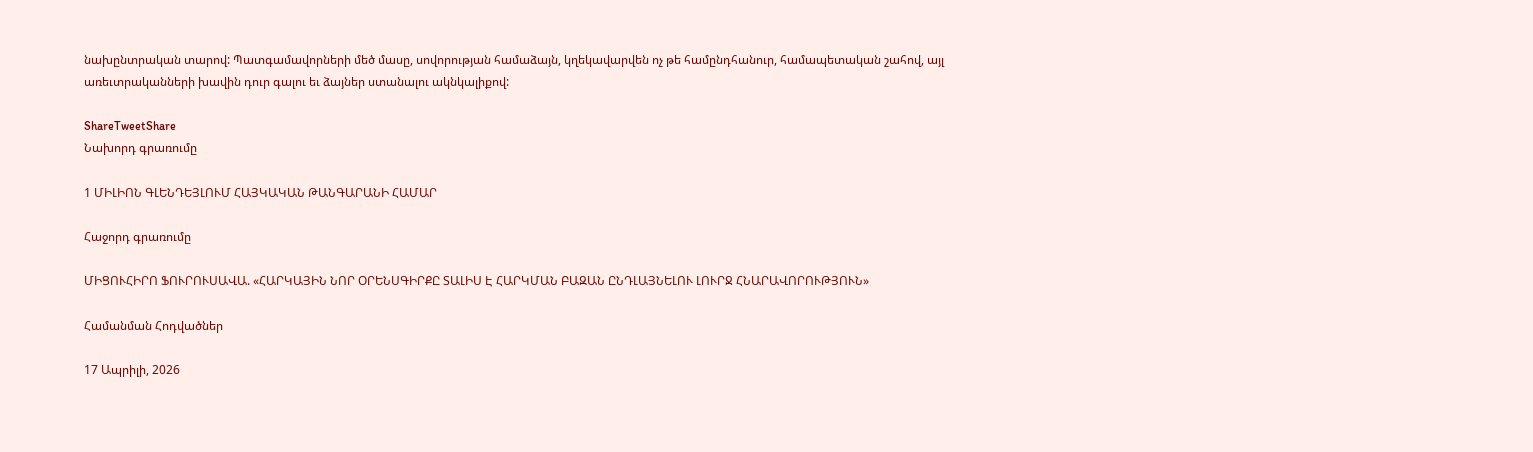նախընտրական տարով: Պատգամավորների մեծ մասը, սովորության համաձայն, կղեկավարվեն ոչ թե համընդհանուր, համապետական շահով, այլ առեւտրականների խավին դուր գալու եւ ձայներ ստանալու ակնկալիքով:

ShareTweetShare
Նախորդ գրառումը

1 ՄԻԼԻՈՆ ԳԼԵՆԴԵՅԼՈՒՄ ՀԱՅԿԱԿԱՆ ԹԱՆԳԱՐԱՆԻ ՀԱՄԱՐ

Հաջորդ գրառումը

ՄԻՑՈՒՀԻՐՈ ՖՈՒՐՈՒՍԱՎԱ. «ՀԱՐԿԱՅԻՆ ՆՈՐ ՕՐԵՆՍԳԻՐՔԸ ՏԱԼԻՍ Է ՀԱՐԿՄԱՆ ԲԱԶԱՆ ԸՆԴԼԱՅՆԵԼՈՒ ԼՈՒՐՋ ՀՆԱՐԱՎՈՐՈՒԹՅՈՒՆ»

Համանման Հոդվածներ

17 Ապրիլի, 2026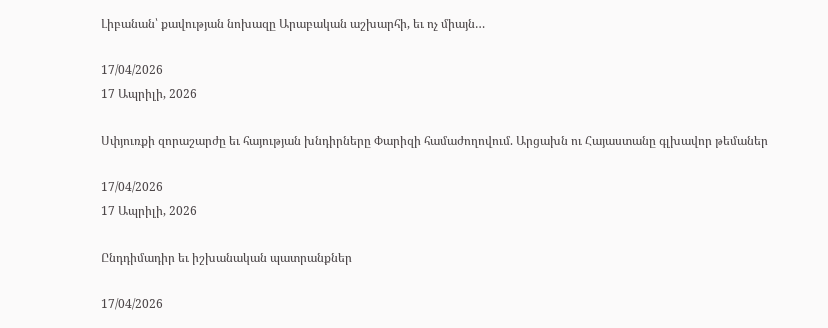Լիբանան՝ քավության նոխազը Արաբական աշխարհի, եւ ոչ միայն…

17/04/2026
17 Ապրիլի, 2026

Սփյուռքի զորաշարժը եւ հայության խնդիրները Փարիզի համաժողովում. Արցախն ու Հայաստանը գլխավոր թեմաներ

17/04/2026
17 Ապրիլի, 2026

Ընդդիմադիր եւ իշխանական պատրանքներ

17/04/2026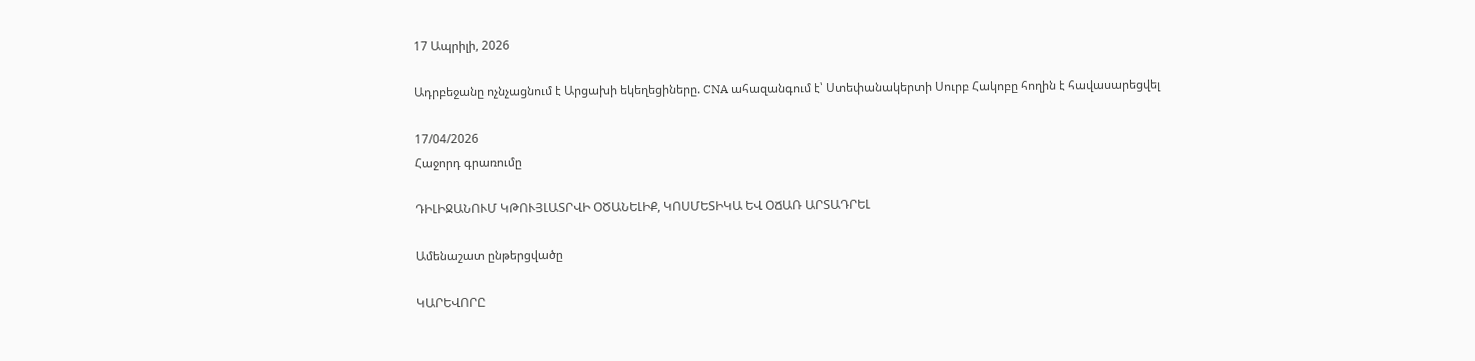17 Ապրիլի, 2026

Ադրբեջանը ոչնչացնում է Արցախի եկեղեցիները. CNA ահազանգում է՝ Ստեփանակերտի Սուրբ Հակոբը հողին է հավասարեցվել

17/04/2026
Հաջորդ գրառումը

ԴԻԼԻՋԱՆՈՒՄ ԿԹՈՒՅԼԱՏՐՎԻ ՕԾԱՆԵԼԻՔ, ԿՈՍՄԵՏԻԿԱ ԵՎ ՕՃԱՌ ԱՐՏԱԴՐԵԼ

Ամենաշատ ընթերցվածը

ԿԱՐԵՎՈՐԸ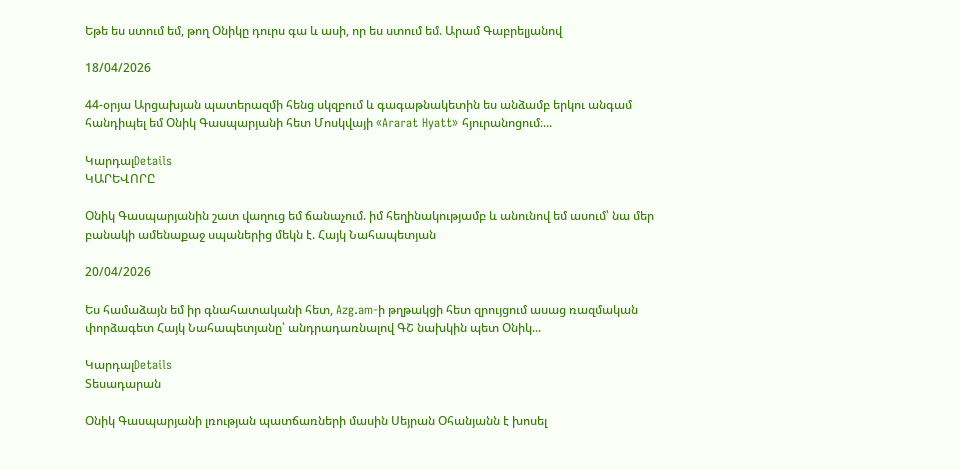Եթե ես ստում եմ, թող Օնիկը դուրս գա և ասի, որ ես ստում եմ. Արամ Գաբրելյանով

18/04/2026

44-օրյա Արցախյան պատերազմի հենց սկզբում և գագաթնակետին ես անձամբ երկու անգամ հանդիպել եմ Օնիկ Գասպարյանի հետ Մոսկվայի «Ararat Hyatt» հյուրանոցում։...

ԿարդալDetails
ԿԱՐԵՎՈՐԸ

Օնիկ Գասպարյանին շատ վաղուց եմ ճանաչում. իմ հեղինակությամբ և անունով եմ ասում՝ նա մեր բանակի ամենաքաջ սպաներից մեկն է. Հայկ Նահապետյան

20/04/2026

Ես համաձայն եմ իր գնահատականի հետ, Azg.am-ի թղթակցի հետ զրույցում ասաց ռազմական փորձագետ Հայկ Նահապետյանը՝ անդրադառնալով ԳՇ նախկին պետ Օնիկ...

ԿարդալDetails
Տեսադարան

Օնիկ Գասպարյանի լռության պատճառների մասին Սեյրան Օհանյանն է խոսել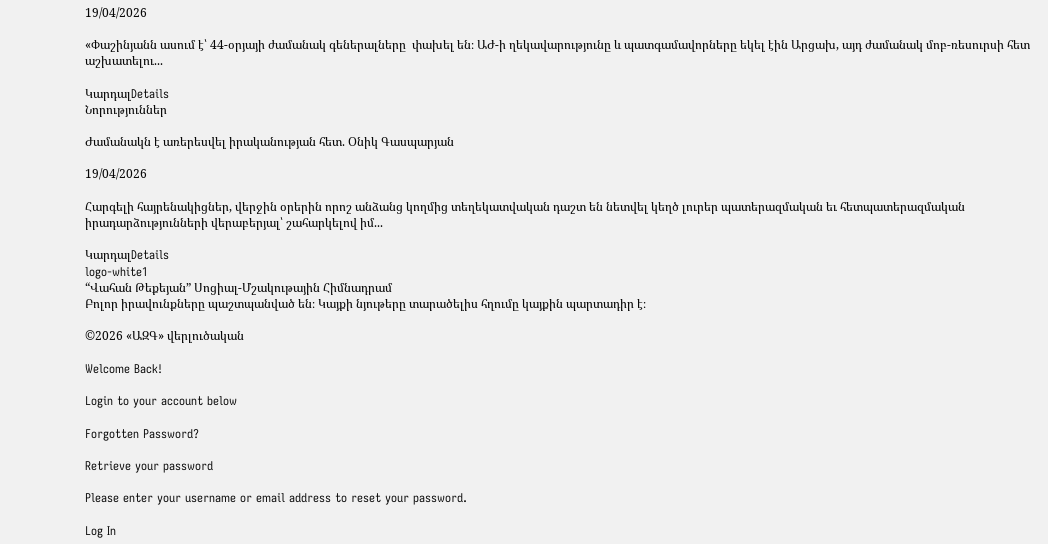19/04/2026

«Փաշինյանն ասում է՝ 44-օրյայի ժամանակ գեներալները  փախել են։ ԱԺ-ի ղեկավարությունը և պատգամավորները եկել էին Արցախ, այդ ժամանակ մոբ-ռեսուրսի հետ աշխատելու...

ԿարդալDetails
Նորություններ

Ժամանակն է առերեսվել իրականության հետ. Օնիկ Գասպարյան

19/04/2026

Հարգելի հայրենակիցներ, վերջին օրերին որոշ անձանց կողմից տեղեկատվական դաշտ են նետվել կեղծ լուրեր պատերազմական եւ հետպատերազմական իրադարձությունների վերաբերյալ՝ շահարկելով իմ...

ԿարդալDetails
logo-white1
“Վահան Թեքեյան” Սոցիալ-Մշակութային Հիմնադրամ
Բոլոր իրավունքները պաշտպանված են։ Կայքի նյութերը տարածելիս հղումը կայքին պարտադիր է։

©2026 «ԱԶԳ» վերլուծական

Welcome Back!

Login to your account below

Forgotten Password?

Retrieve your password

Please enter your username or email address to reset your password.

Log In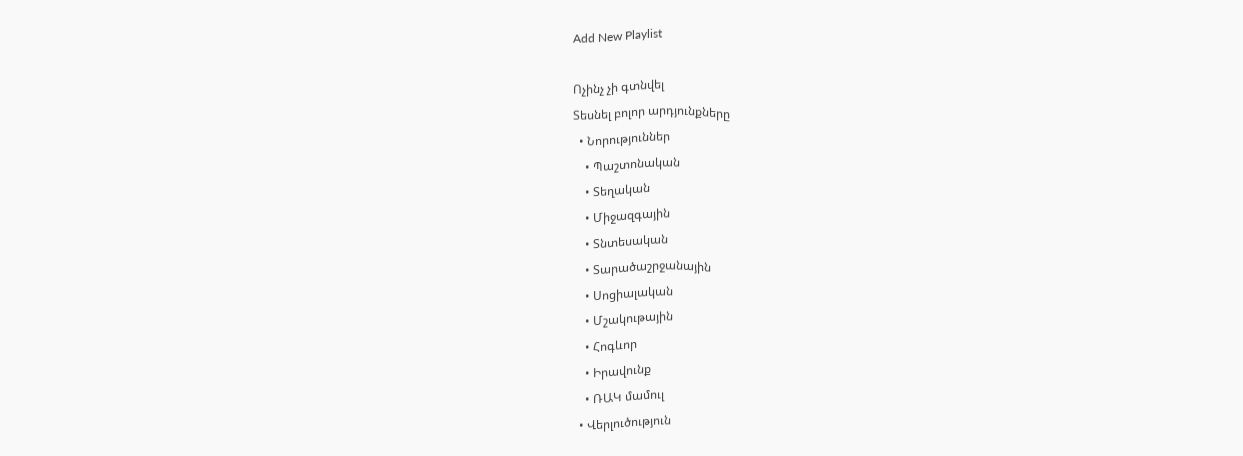Add New Playlist

Ոչինչ չի գտնվել
Տեսնել բոլոր արդյունքները
  • Նորություններ
    • Պաշտոնական
    • Տեղական
    • Միջազգային
    • Տնտեսական
    • Տարածաշրջանային
    • Սոցիալական
    • Մշակութային
    • Հոգևոր
    • Իրավունք
    • ՌԱԿ մամուլ
  • Վերլուծություն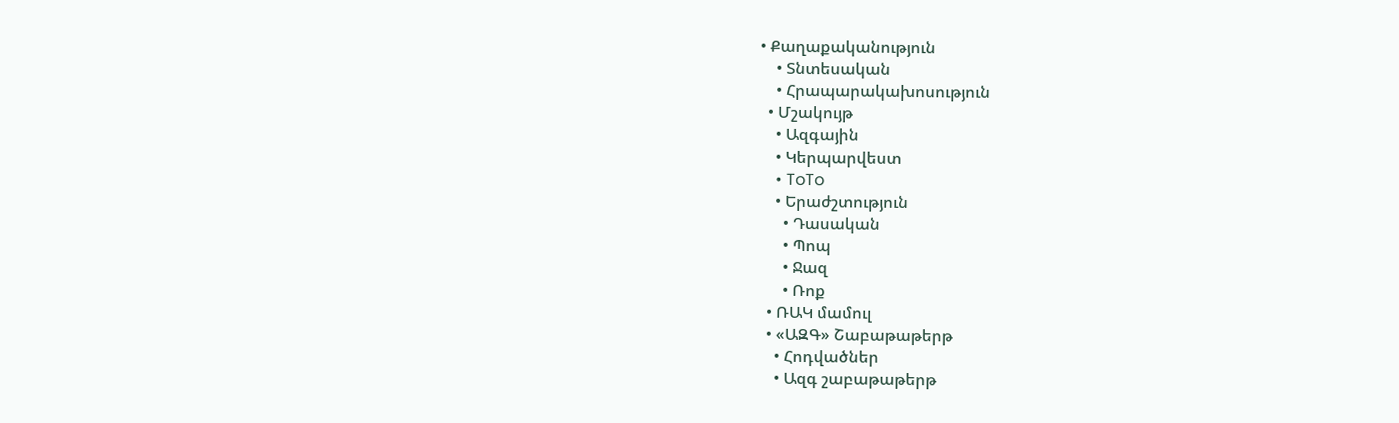• Քաղաքականություն
    • Տնտեսական
    • Հրապարակախոսություն
  • Մշակույթ
    • Ազգային
    • Կերպարվեստ
    • ToTo
    • Երաժշտություն
      • Դասական
      • Պոպ
      • Ջազ
      • Ռոք
  • ՌԱԿ մամուլ
  • «ԱԶԳ» Շաբաթաթերթ
    • Հոդվածներ
    • Ազգ շաբաթաթերթ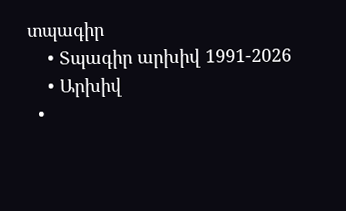տպագիր
    • Տպագիր արխիվ 1991-2026
    • Արխիվ
  •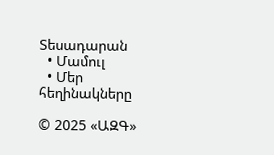Տեսադարան
  • Մամուլ
  • Մեր հեղինակները

© 2025 «ԱԶԳ»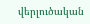վերլուծական